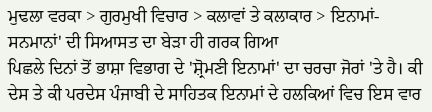ਮੁਢਲਾ ਵਰਕਾ > ਗੁਰਮੁਖੀ ਵਿਚਾਰ > ਕਲਾਵਾਂ ਤੇ ਕਲਾਕਾਰ > ਇਨਾਮਾਂ-ਸਨਮਾਨਾਂ' ਦੀ ਸਿਆਸਤ ਦਾ ਬੇੜਾ ਹੀ ਗਰਕ ਗਿਆ
ਪਿਛਲੇ ਦਿਨਾਂ ਤੋਂ ਭਾਸ਼ਾ ਵਿਭਾਗ ਦੇ 'ਸ਼੍ਰੋਮਣੀ ਇਨਾਮਾਂ' ਦਾ ਚਰਚਾ ਜੋਰਾਂ 'ਤੇ ਹੈ। ਕੀ ਦੇਸ ਤੇ ਕੀ ਪਰਦੇਸ ਪੰਜਾਬੀ ਦੇ ਸਾਹਿਤਕ ਇਨਾਮਾਂ ਦੇ ਹਲਕਿਆਂ ਵਿਚ ਇਸ ਵਾਰ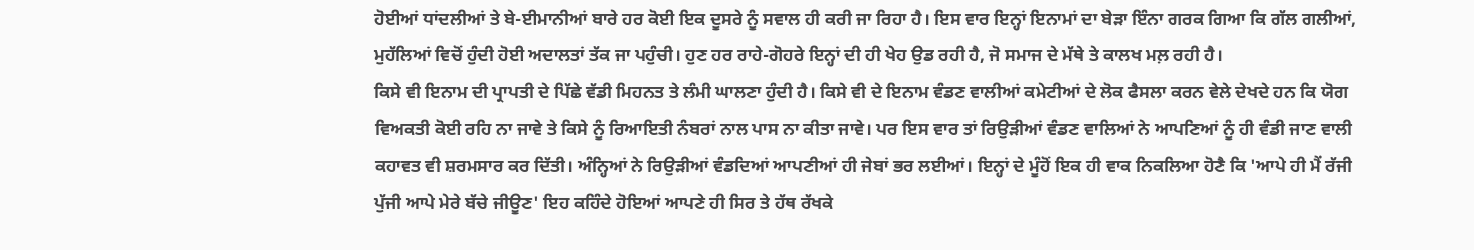ਹੋਈਆਂ ਧਾਂਦਲੀਆਂ ਤੇ ਬੇ-ਈਮਾਨੀਆਂ ਬਾਰੇ ਹਰ ਕੋਈ ਇਕ ਦੂਸਰੇ ਨੂੰ ਸਵਾਲ ਹੀ ਕਰੀ ਜਾ ਰਿਹਾ ਹੈ। ਇਸ ਵਾਰ ਇਨ੍ਹਾਂ ਇਨਾਮਾਂ ਦਾ ਬੇੜਾ ਇੰਨਾ ਗਰਕ ਗਿਆ ਕਿ ਗੱਲ ਗਲੀਆਂ, ਮੁਹੱਲਿਆਂ ਵਿਚੋਂ ਹੁੰਦੀ ਹੋਈ ਅਦਾਲਤਾਂ ਤੱਕ ਜਾ ਪਹੁੰਚੀ। ਹੁਣ ਹਰ ਰਾਹੇ-ਗੋਹਰੇ ਇਨ੍ਹਾਂ ਦੀ ਹੀ ਖੇਹ ਉਡ ਰਹੀ ਹੈ, ਜੋ ਸਮਾਜ ਦੇ ਮੱਥੇ ਤੇ ਕਾਲਖ ਮਲ਼ ਰਹੀ ਹੈ।
ਕਿਸੇ ਵੀ ਇਨਾਮ ਦੀ ਪ੍ਰਾਪਤੀ ਦੇ ਪਿੱਛੇ ਵੱਡੀ ਮਿਹਨਤ ਤੇ ਲੰਮੀ ਘਾਲਣਾ ਹੁੰਦੀ ਹੈ। ਕਿਸੇ ਵੀ ਦੇ ਇਨਾਮ ਵੰਡਣ ਵਾਲੀਆਂ ਕਮੇਟੀਆਂ ਦੇ ਲੋਕ ਫੈਸਲਾ ਕਰਨ ਵੇਲੇ ਦੇਖਦੇ ਹਨ ਕਿ ਯੋਗ ਵਿਅਕਤੀ ਕੋਈ ਰਹਿ ਨਾ ਜਾਵੇ ਤੇ ਕਿਸੇ ਨੂੰ ਰਿਆਇਤੀ ਨੰਬਰਾਂ ਨਾਲ ਪਾਸ ਨਾ ਕੀਤਾ ਜਾਵੇ। ਪਰ ਇਸ ਵਾਰ ਤਾਂ ਰਿਉੜੀਆਂ ਵੰਡਣ ਵਾਲਿਆਂ ਨੇ ਆਪਣਿਆਂ ਨੂੰ ਹੀ ਵੰਡੀ ਜਾਣ ਵਾਲੀ ਕਹਾਵਤ ਵੀ ਸ਼ਰਮਸਾਰ ਕਰ ਦਿੱਤੀ। ਅੰਨ੍ਹਿਆਂ ਨੇ ਰਿਉੜੀਆਂ ਵੰਡਦਿਆਂ ਆਪਣੀਆਂ ਹੀ ਜੇਬਾਂ ਭਰ ਲਈਆਂ। ਇਨ੍ਹਾਂ ਦੇ ਮੂੰਹੋਂ ਇਕ ਹੀ ਵਾਕ ਨਿਕਲਿਆ ਹੋਣੈ ਕਿ 'ਆਪੇ ਹੀ ਮੈਂ ਰੱਜੀ ਪੁੱਜੀ ਆਪੇ ਮੇਰੇ ਬੱਚੇ ਜੀਊਣ' ਇਹ ਕਹਿੰਦੇ ਹੋਇਆਂ ਆਪਣੇ ਹੀ ਸਿਰ ਤੇ ਹੱਥ ਰੱਖਕੇ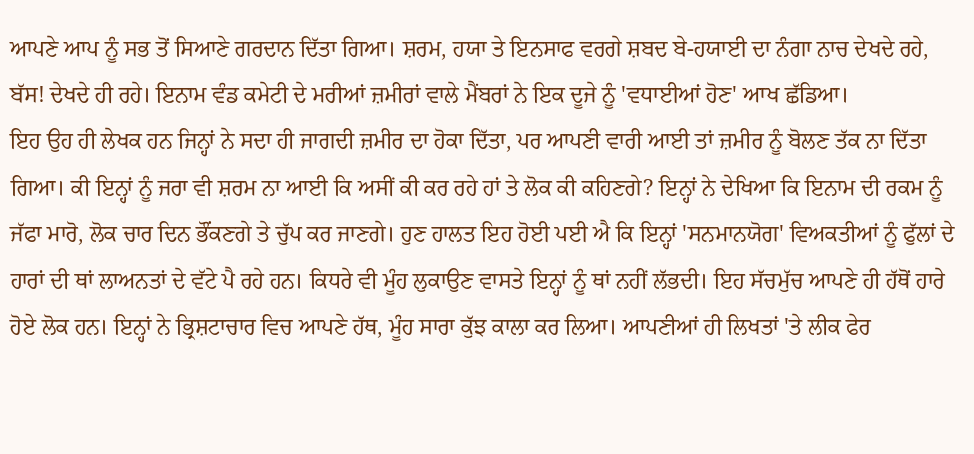ਆਪਣੇ ਆਪ ਨੂੰ ਸਭ ਤੋਂ ਸਿਆਣੇ ਗਰਦਾਨ ਦਿੱਤਾ ਗਿਆ। ਸ਼ਰਮ, ਹਯਾ ਤੇ ਇਨਸਾਫ ਵਰਗੇ ਸ਼ਬਦ ਬੇ-ਹਯਾਈ ਦਾ ਨੰਗਾ ਨਾਚ ਦੇਖਦੇ ਰਹੇ, ਬੱਸ! ਦੇਖਦੇ ਹੀ ਰਹੇ। ਇਨਾਮ ਵੰਡ ਕਮੇਟੀ ਦੇ ਮਰੀਆਂ ਜ਼ਮੀਰਾਂ ਵਾਲੇ ਮੈਂਬਰਾਂ ਨੇ ਇਕ ਦੂਜੇ ਨੂੰ 'ਵਧਾਈਆਂ ਹੋਣ' ਆਖ ਛੱਡਿਆ।
ਇਹ ਉਹ ਹੀ ਲੇਖਕ ਹਨ ਜਿਨ੍ਹਾਂ ਨੇ ਸਦਾ ਹੀ ਜਾਗਦੀ ਜ਼ਮੀਰ ਦਾ ਹੋਕਾ ਦਿੱਤਾ, ਪਰ ਆਪਣੀ ਵਾਰੀ ਆਈ ਤਾਂ ਜ਼ਮੀਰ ਨੂੰ ਬੋਲਣ ਤੱਕ ਨਾ ਦਿੱਤਾ ਗਿਆ। ਕੀ ਇਨ੍ਹਾਂ ਨੂੰ ਜਰਾ ਵੀ ਸ਼ਰਮ ਨਾ ਆਈ ਕਿ ਅਸੀਂ ਕੀ ਕਰ ਰਹੇ ਹਾਂ ਤੇ ਲੋਕ ਕੀ ਕਹਿਣਗੇ? ਇਨ੍ਹਾਂ ਨੇ ਦੇਖਿਆ ਕਿ ਇਨਾਮ ਦੀ ਰਕਮ ਨੂੰ ਜੱਫਾ ਮਾਰੋ, ਲੋਕ ਚਾਰ ਦਿਨ ਭੌਂਕਣਗੇ ਤੇ ਚੁੱਪ ਕਰ ਜਾਣਗੇ। ਹੁਣ ਹਾਲਤ ਇਹ ਹੋਈ ਪਈ ਐ ਕਿ ਇਨ੍ਹਾਂ 'ਸਨਮਾਨਯੋਗ' ਵਿਅਕਤੀਆਂ ਨੂੰ ਫੁੱਲਾਂ ਦੇ ਹਾਰਾਂ ਦੀ ਥਾਂ ਲਾਅਨਤਾਂ ਦੇ ਵੱਟੇ ਪੈ ਰਹੇ ਹਨ। ਕਿਧਰੇ ਵੀ ਮੂੰਹ ਲੁਕਾਉਣ ਵਾਸਤੇ ਇਨ੍ਹਾਂ ਨੂੰ ਥਾਂ ਨਹੀਂ ਲੱਭਦੀ। ਇਹ ਸੱਚਮੁੱਚ ਆਪਣੇ ਹੀ ਹੱਥੋਂ ਹਾਰੇ ਹੋਏ ਲੋਕ ਹਨ। ਇਨ੍ਹਾਂ ਨੇ ਭ੍ਰਿਸ਼ਟਾਚਾਰ ਵਿਚ ਆਪਣੇ ਹੱਥ, ਮੂੰਹ ਸਾਰਾ ਕੁੱਝ ਕਾਲਾ ਕਰ ਲਿਆ। ਆਪਣੀਆਂ ਹੀ ਲਿਖਤਾਂ 'ਤੇ ਲੀਕ ਫੇਰ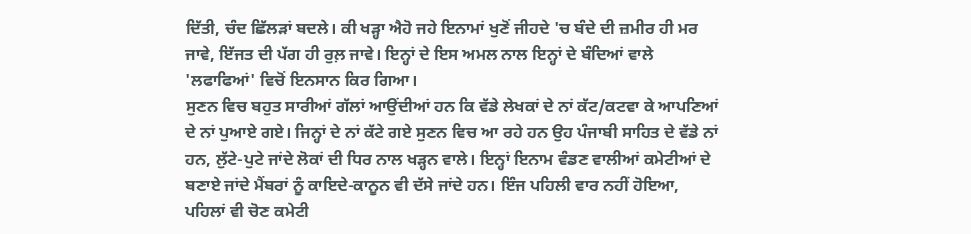ਦਿੱਤੀ, ਚੰਦ ਛਿੱਲੜਾਂ ਬਦਲੇ। ਕੀ ਖੜ੍ਹਾ ਐਹੋ ਜਹੇ ਇਨਾਮਾਂ ਖੁਣੋਂ ਜੀਹਦੇ 'ਚ ਬੰਦੇ ਦੀ ਜ਼ਮੀਰ ਹੀ ਮਰ ਜਾਵੇ, ਇੱਜਤ ਦੀ ਪੱਗ ਹੀ ਰੁਲ਼ ਜਾਵੇ। ਇਨ੍ਹਾਂ ਦੇ ਇਸ ਅਮਲ ਨਾਲ ਇਨ੍ਹਾਂ ਦੇ ਬੰਦਿਆਂ ਵਾਲੇ 'ਲਫਾਫਿਆਂ' ਵਿਚੋਂ ਇਨਸਾਨ ਕਿਰ ਗਿਆ।
ਸੁਣਨ ਵਿਚ ਬਹੁਤ ਸਾਰੀਆਂ ਗੱਲਾਂ ਆਉਂਦੀਆਂ ਹਨ ਕਿ ਵੱਡੇ ਲੇਖਕਾਂ ਦੇ ਨਾਂ ਕੱਟ/ਕਟਵਾ ਕੇ ਆਪਣਿਆਂ ਦੇ ਨਾਂ ਪੁਆਏ ਗਏ। ਜਿਨ੍ਹਾਂ ਦੇ ਨਾਂ ਕੱਟੇ ਗਏ ਸੁਣਨ ਵਿਚ ਆ ਰਹੇ ਹਨ ਉਹ ਪੰਜਾਬੀ ਸਾਹਿਤ ਦੇ ਵੱਡੇ ਨਾਂ ਹਨ, ਲੁੱਟੇ-ਪੁਟੇ ਜਾਂਦੇ ਲੋਕਾਂ ਦੀ ਧਿਰ ਨਾਲ ਖੜ੍ਹਨ ਵਾਲੇ। ਇਨ੍ਹਾਂ ਇਨਾਮ ਵੰਡਣ ਵਾਲੀਆਂ ਕਮੇਟੀਆਂ ਦੇ ਬਣਾਏ ਜਾਂਦੇ ਮੈਂਬਰਾਂ ਨੂੰ ਕਾਇਦੇ-ਕਾਨੂਨ ਵੀ ਦੱਸੇ ਜਾਂਦੇ ਹਨ। ਇੰਜ ਪਹਿਲੀ ਵਾਰ ਨਹੀਂ ਹੋਇਆ, ਪਹਿਲਾਂ ਵੀ ਚੋਣ ਕਮੇਟੀ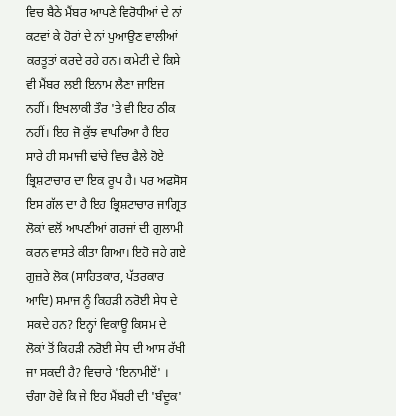ਵਿਚ ਬੈਠੇ ਮੈਂਬਰ ਆਪਣੇ ਵਿਰੋਧੀਆਂ ਦੇ ਨਾਂ ਕਟਵਾਂ ਕੇ ਹੋਰਾਂ ਦੇ ਨਾਂ ਪੁਆਉਣ ਵਾਲੀਆਂ ਕਰਤੂਤਾਂ ਕਰਦੇ ਰਹੇ ਹਨ। ਕਮੇਟੀ ਦੇ ਕਿਸੇ ਵੀ ਮੈਂਬਰ ਲਈ ਇਨਾਮ ਲੈਣਾ ਜਾਇਜ ਨਹੀਂ। ਇਖਲਾਕੀ ਤੌਰ 'ਤੇ ਵੀ ਇਹ ਠੀਕ ਨਹੀਂ। ਇਹ ਜੋ ਕੁੱਝ ਵਾਪਰਿਆ ਹੈ ਇਹ ਸਾਰੇ ਹੀ ਸਮਾਜੀ ਢਾਂਚੇ ਵਿਚ ਫੈਲੇ ਹੋਏ ਭ੍ਰਿਸ਼ਟਾਚਾਰ ਦਾ ਇਕ ਰੂਪ ਹੈ। ਪਰ ਅਫਸੋਸ ਇਸ ਗੱਲ ਦਾ ਹੈ ਇਹ ਭ੍ਰਿਸ਼ਟਾਚਾਰ ਜਾਗ੍ਰਿਤ ਲੋਕਾਂ ਵਲੋਂ ਆਪਣੀਆਂ ਗਰਜਾਂ ਦੀ ਗੁਲਾਮੀ ਕਰਨ ਵਾਸਤੇ ਕੀਤਾ ਗਿਆ। ਇਹੋ ਜਹੇ ਗਏ ਗੁਜ਼ਰੇ ਲੋਕ (ਸਾਹਿਤਕਾਰ, ਪੱਤਰਕਾਰ ਆਦਿ) ਸਮਾਜ ਨੂੰ ਕਿਹੜੀ ਨਰੋਈ ਸੇਧ ਦੇ ਸਕਦੇ ਹਨ? ਇਨ੍ਹਾਂ ਵਿਕਾਊ ਕਿਸਮ ਦੇ ਲੋਕਾਂ ਤੋਂ ਕਿਹੜੀ ਨਰੋਈ ਸੇਧ ਦੀ ਆਸ ਰੱਖੀ ਜਾ ਸਕਦੀ ਹੈ? ਵਿਚਾਰੇ 'ਇਨਾਮੀਏਂ' । ਚੰਗਾ ਹੋਵੇ ਕਿ ਜੇ ਇਹ ਮੈਂਬਰੀ ਦੀ 'ਬੰਦੂਕ'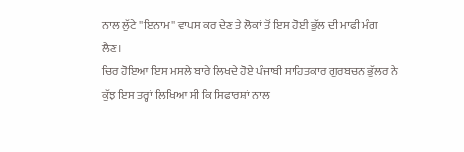ਨਾਲ ਲੁੱਟੇ ''ਇਨਾਮ'' ਵਾਪਸ ਕਰ ਦੇਣ ਤੇ ਲੋਕਾਂ ਤੋਂ ਇਸ ਹੋਈ ਭੁੱਲ ਦੀ ਮਾਫੀ ਮੰਗ ਲੈਣ।
ਚਿਰ ਹੋਇਆ ਇਸ ਮਸਲੇ ਬਾਰੇ ਲਿਖਦੇ ਹੋਏ ਪੰਜਾਬੀ ਸਾਹਿਤਕਾਰ ਗੁਰਬਚਨ ਭੁੱਲਰ ਨੇ ਕੁੱਝ ਇਸ ਤਰ੍ਹਾਂ ਲਿਖਿਆ ਸੀ ਕਿ ਸਿਫਾਰਸ਼ਾਂ ਨਾਲ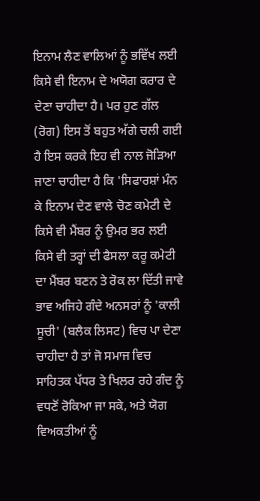ਇਨਾਮ ਲੈਣ ਵਾਲਿਆਂ ਨੂੰ ਭਵਿੱਖ ਲਈ ਕਿਸੇ ਵੀ ਇਨਾਮ ਦੇ ਅਯੋਗ ਕਰਾਰ ਦੇ ਦੇਣਾ ਚਾਹੀਦਾ ਹੈ। ਪਰ ਹੁਣ ਗੱਲ (ਰੋਗ) ਇਸ ਤੋਂ ਬਹੁਤ ਅੱਗੇ ਚਲੀ ਗਈ ਹੈ ਇਸ ਕਰਕੇ ਇਹ ਵੀ ਨਾਲ ਜੋੜਿਆ ਜਾਣਾ ਚਾਹੀਦਾ ਹੈ ਕਿ 'ਸਿਫਾਰਸ਼ਾਂ ਮੰਨ ਕੇ ਇਨਾਮ ਦੇਣ ਵਾਲੇ ਚੋਣ ਕਮੇਟੀ ਦੇ ਕਿਸੇ ਵੀ ਮੈਂਬਰ ਨੂੰ ਉਮਰ ਭਰ ਲਈ ਕਿਸੇ ਵੀ ਤਰ੍ਹਾਂ ਦੀ ਫੈਸਲਾ ਕਰੂ ਕਮੇਟੀ ਦਾ ਮੈਂਬਰ ਬਣਨ ਤੇ ਰੋਕ ਲਾ ਦਿੱਤੀ ਜਾਵੇ ਭਾਵ ਅਜਿਹੇ ਗੰਦੇ ਅਨਸਰਾਂ ਨੂੰ 'ਕਾਲੀ ਸੂਚੀ' (ਬਲੈਕ ਲਿਸਟ) ਵਿਚ ਪਾ ਦੇਣਾ ਚਾਹੀਦਾ ਹੈ ਤਾਂ ਜੋ ਸਮਾਜ ਵਿਚ ਸਾਹਿਤਕ ਪੱਧਰ ਤੇ ਖਿਲਰ ਰਹੇ ਗੰਦ ਨੂੰ ਵਧਣੋਂ ਰੋਕਿਆ ਜਾ ਸਕੇ, ਅਤੇ ਯੋਗ ਵਿਅਕਤੀਆਂ ਨੂੰ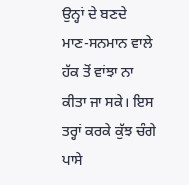ਉਨ੍ਹਾਂ ਦੇ ਬਣਦੇ ਮਾਣ-ਸਨਮਾਨ ਵਾਲੇ ਹੱਕ ਤੋਂ ਵਾਂਝਾ ਨਾ ਕੀਤਾ ਜਾ ਸਕੇ। ਇਸ ਤਰ੍ਹਾਂ ਕਰਕੇ ਕੁੱਝ ਚੰਗੇ ਪਾਸੇ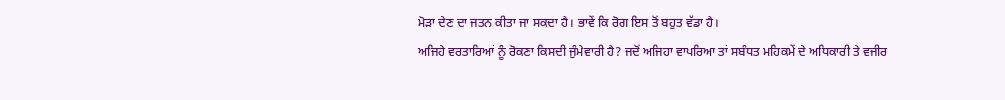ਮੋੜਾ ਦੇਣ ਦਾ ਜਤਨ ਕੀਤਾ ਜਾ ਸਕਦਾ ਹੈ। ਭਾਵੇਂ ਕਿ ਰੋਗ ਇਸ ਤੋਂ ਬਹੁਤ ਵੱਡਾ ਹੈ।
ਅਜਿਹੇ ਵਰਤਾਰਿਆਂ ਨੂੰ ਰੋਕਣਾ ਕਿਸਦੀ ਜੁੰਮੇਵਾਰੀ ਹੈ? ਜਦੋਂ ਅਜਿਹਾ ਵਾਪਰਿਆ ਤਾਂ ਸਬੰਧਤ ਮਹਿਕਮੇਂ ਦੇ ਅਧਿਕਾਰੀ ਤੇ ਵਜੀਰ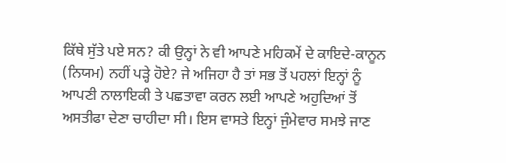ਕਿੱਥੇ ਸੁੱਤੇ ਪਏ ਸਨ? ਕੀ ਉਨ੍ਹਾਂ ਨੇ ਵੀ ਆਪਣੇ ਮਹਿਕਮੇਂ ਦੇ ਕਾਇਦੇ-ਕਾਨੂਨ (ਨਿਯਮ) ਨਹੀਂ ਪੜ੍ਹੇ ਹੋਏ? ਜੇ ਅਜਿਹਾ ਹੈ ਤਾਂ ਸਭ ਤੋਂ ਪਹਲਾਂ ਇਨ੍ਹਾਂ ਨੂੰ ਆਪਣੀ ਨਾਲਾਇਕੀ ਤੇ ਪਛਤਾਵਾ ਕਰਨ ਲਈ ਆਪਣੇ ਅਹੁਦਿਆਂ ਤੋਂ ਅਸਤੀਫਾ ਦੇਣਾ ਚਾਹੀਦਾ ਸੀ। ਇਸ ਵਾਸਤੇ ਇਨ੍ਹਾਂ ਜੁੰਮੇਵਾਰ ਸਮਝੇ ਜਾਣ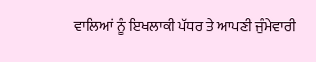ਵਾਲਿਆਂ ਨੂੰ ਇਖਲਾਕੀ ਪੱਧਰ ਤੇ ਆਪਣੀ ਜੁੰਮੇਵਾਰੀ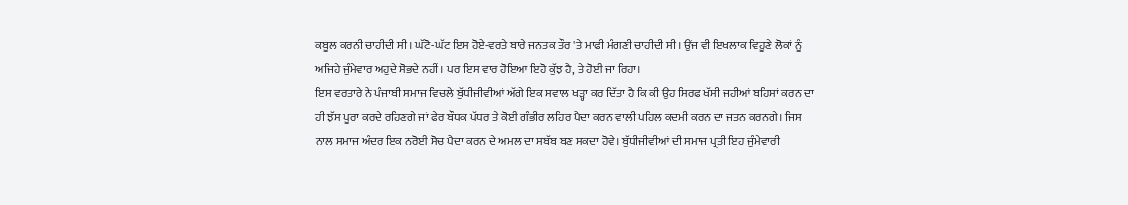ਕਬੂਲ ਕਰਨੀ ਚਾਹੀਦੀ ਸੀ। ਘੱਟੋ-ਘੱਟ ਇਸ ਹੋਏ-ਵਰਤੇ ਬਾਰੇ ਜਨਤਕ ਤੌਰ 'ਤੇ ਮਾਫੀ ਮੰਗਣੀ ਚਾਹੀਦੀ ਸੀ। ਉਂਜ ਵੀ ਇਖਲਾਕ ਵਿਹੂਣੇ ਲੋਕਾਂ ਨੂੰ ਅਜਿਹੇ ਜੁੰਮੇਵਾਰ ਅਹੁਦੇ ਸੋਭਦੇ ਨਹੀਂ। ਪਰ ਇਸ ਵਾਰ ਹੋਇਆ ਇਹੋ ਕੁੱਝ ਹੈ, ਤੇ ਹੋਈ ਜਾ ਰਿਹਾ।
ਇਸ ਵਰਤਾਰੇ ਨੇ ਪੰਜਾਬੀ ਸਮਾਜ ਵਿਚਲੇ ਬੁੱਧੀਜੀਵੀਆਂ ਅੱਗੇ ਇਕ ਸਵਾਲ ਖੜ੍ਹਾ ਕਰ ਦਿੱਤਾ ਹੈ ਕਿ ਕੀ ਉਹ ਸਿਰਫ ਖੱਸੀ ਜਹੀਆਂ ਬਹਿਸਾਂ ਕਰਨ ਦਾ ਹੀ ਝੱਸ ਪੂਰਾ ਕਰਦੇ ਰਹਿਣਗੇ ਜਾਂ ਫੇਰ ਬੌਧਕ ਪੱਧਰ ਤੇ ਕੋਈ ਗੰਭੀਰ ਲਹਿਰ ਪੈਦਾ ਕਰਨ ਵਾਲੀ ਪਹਿਲ ਕਦਮੀ ਕਰਨ ਦਾ ਜਤਨ ਕਰਨਗੇ। ਜਿਸ ਨਾਲ ਸਮਾਜ ਅੰਦਰ ਇਕ ਨਰੋਈ ਸੋਚ ਪੈਦਾ ਕਰਨ ਦੇ ਅਮਲ ਦਾ ਸਬੱਬ ਬਣ ਸਕਦਾ ਹੋਵੇ। ਬੁੱਧੀਜੀਵੀਆਂ ਦੀ ਸਮਾਜ ਪ੍ਰਤੀ ਇਹ ਜੁੰਮੇਵਾਰੀ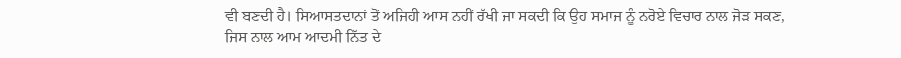ਵੀ ਬਣਦੀ ਹੈ। ਸਿਆਸਤਦਾਨਾਂ ਤੋਂ ਅਜਿਹੀ ਆਸ ਨਹੀਂ ਰੱਖੀ ਜਾ ਸਕਦੀ ਕਿ ਉਹ ਸਮਾਜ ਨੂੰ ਨਰੋਏ ਵਿਚਾਰ ਨਾਲ ਜੋੜ ਸਕਣ, ਜਿਸ ਨਾਲ ਆਮ ਆਦਮੀ ਨਿੱਤ ਦੇ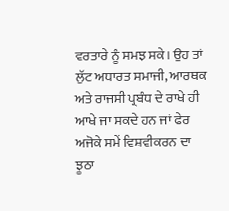ਵਰਤਾਰੇ ਨੂੰ ਸਮਝ ਸਕੇ। ਉਹ ਤਾਂ ਲੁੱਟ ਅਧਾਰਤ ਸਮਾਜੀ, ਆਰਥਕ ਅਤੇ ਰਾਜਸੀ ਪ੍ਰਬੰਧ ਦੇ ਰਾਖੇ ਹੀ ਆਖੇ ਜਾ ਸਕਦੇ ਹਨ ਜਾਂ ਫੇਰ ਅਜੋਕੇ ਸਮੇਂ ਵਿਸ਼ਵੀਕਰਨ ਦਾ ਝੂਠਾ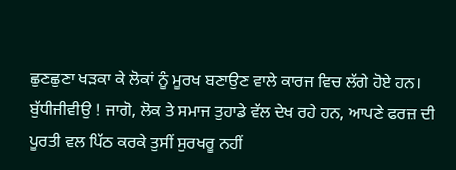ਛੁਣਛੁਣਾ ਖੜਕਾ ਕੇ ਲੋਕਾਂ ਨੂੰ ਮੂਰਖ ਬਣਾਉਣ ਵਾਲੇ ਕਾਰਜ ਵਿਚ ਲੱਗੇ ਹੋਏ ਹਨ।
ਬੁੱਧੀਜੀਵੀਉ ! ਜਾਗੋ, ਲੋਕ ਤੇ ਸਮਾਜ ਤੁਹਾਡੇ ਵੱਲ ਦੇਖ ਰਹੇ ਹਨ, ਆਪਣੇ ਫਰਜ਼ ਦੀ ਪੂਰਤੀ ਵਲ ਪਿੱਠ ਕਰਕੇ ਤੁਸੀਂ ਸੁਰਖਰੂ ਨਹੀਂ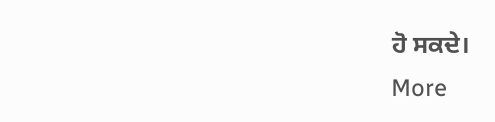ਹੋ ਸਕਦੇ।
More